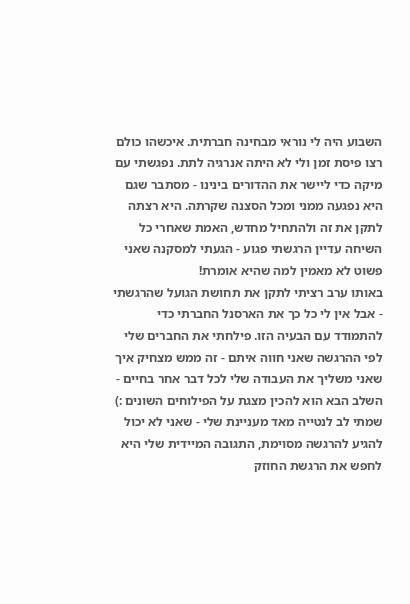השבוע היה לי נוראי מבחינה חברתית. איכשהו כולם רצו פיסת זמן ולי לא היתה אנרגיה לתת. נפגשתי עם מיקה כדי ליישר את ההדורים בינינו - מסתבר שגם היא נפגעה ממני ומכל הסצנה שקרתה. היא רצתה לתקן את זה ולהתחיל מחדש, האמת שאחרי כל השיחה עדיין הרגשתי פגוע - הגעתי למסקנה שאני פשוט לא מאמין למה שהיא אומרת!
באותו ערב רציתי לתקן את תחושת הגועל שהרגשתי - אבל אין לי כל כך את הארסנל החברתי כדי להתמודד עם הבעיה הזו. פילחתי את החברים שלי לפי ההרגשה שאני חווה איתם - זה ממש מצחיק איך שאני משליך את העבודה שלי לכל דבר אחר בחיים - השלב הבא הוא להכין מצגת על הפילוחים השונים :)
שמתי לב לנטייה מאד מעניינת שלי - שאני לא יכול להגיע להרגשה מסוימת, התגובה המיידית שלי היא לחפש את הרגשת החוזק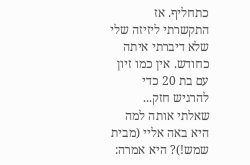כתחליף. אז התקשרתי ליזיזה שלי שלא דיברתי איתה כחודש. אין כמו זיון עם בת 20 כדי להרגיש חזק... שאלתי אותה למה היא באה אליי (מבית שמש!)? היא אמרה: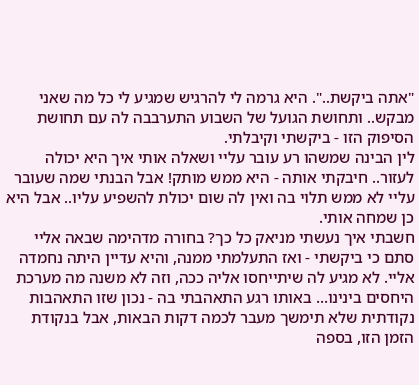"אתה ביקשת..". היא גרמה לי להרגיש שמגיע לי כל מה שאני מבקש.. ותחושת הגועל של השבוע התערבבה לה עם תחושת הסיפוק הזו - ביקשתי וקיבלתי.
לין הבינה שמשהו רע עובר עליי ושאלה אותי איך היא יכולה לעזור.. חיבקתי אותה - היא ממש מותק! אבל הבנתי שמה שעובר עליי לא ממש תלוי בה ואין לה שום יכולת להשפיע עליו.. אבל היא כן שמחה אותי.
חשבתי איך נעשתי מניאק כל כך? בחורה מדהימה שבאה אליי סתם כי ביקשתי - ואז התעלמתי ממנה, והיא עדיין היתה נחמדה אליי. לא מגיע לה שיתייחסו אליה ככה, וזה לא משנה מה מערכת היחסים בינינו... באותו רגע התאהבתי בה - נכון שזו התאהבות נקודתית שלא תימשך מעבר לכמה דקות הבאות, אבל בנקודת הזמן הזו, בספה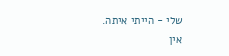שלי - הייתי איתה.
אין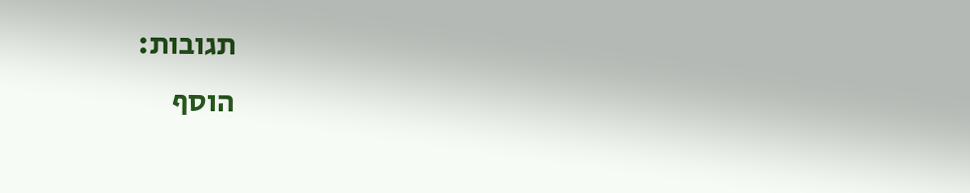תגובות:
הוסף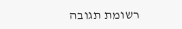רשומת תגובה